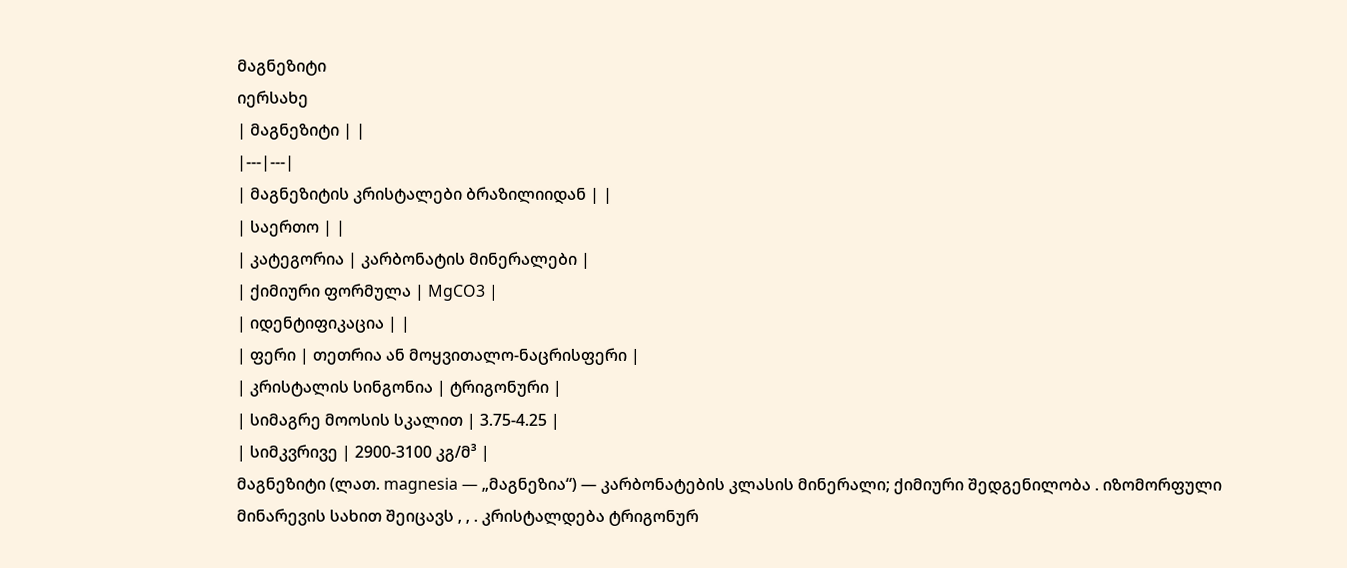მაგნეზიტი
იერსახე
| მაგნეზიტი | |
|---|---|
| მაგნეზიტის კრისტალები ბრაზილიიდან | |
| საერთო | |
| კატეგორია | კარბონატის მინერალები |
| ქიმიური ფორმულა | MgCO3 |
| იდენტიფიკაცია | |
| ფერი | თეთრია ან მოყვითალო-ნაცრისფერი |
| კრისტალის სინგონია | ტრიგონური |
| სიმაგრე მოოსის სკალით | 3.75-4.25 |
| სიმკვრივე | 2900-3100 კგ/მ³ |
მაგნეზიტი (ლათ. magnesia — „მაგნეზია“) — კარბონატების კლასის მინერალი; ქიმიური შედგენილობა . იზომორფული მინარევის სახით შეიცავს , , . კრისტალდება ტრიგონურ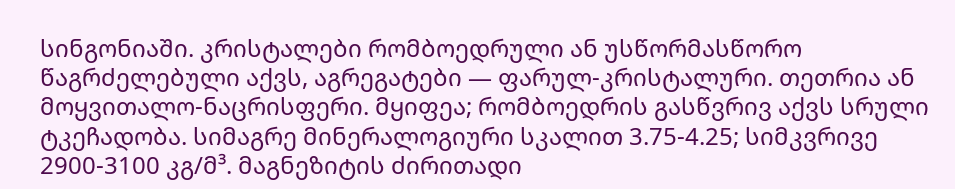სინგონიაში. კრისტალები რომბოედრული ან უსწორმასწორო წაგრძელებული აქვს, აგრეგატები — ფარულ-კრისტალური. თეთრია ან მოყვითალო-ნაცრისფერი. მყიფეა; რომბოედრის გასწვრივ აქვს სრული ტკეჩადობა. სიმაგრე მინერალოგიური სკალით 3.75-4.25; სიმკვრივე 2900-3100 კგ/მ³. მაგნეზიტის ძირითადი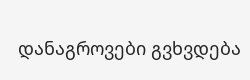დანაგროვები გვხვდება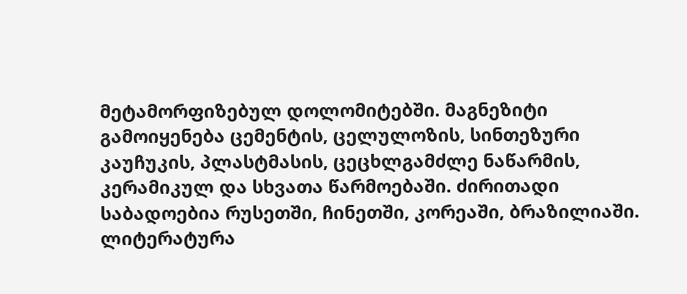მეტამორფიზებულ დოლომიტებში. მაგნეზიტი გამოიყენება ცემენტის, ცელულოზის, სინთეზური კაუჩუკის, პლასტმასის, ცეცხლგამძლე ნაწარმის, კერამიკულ და სხვათა წარმოებაში. ძირითადი საბადოებია რუსეთში, ჩინეთში, კორეაში, ბრაზილიაში.
ლიტერატურა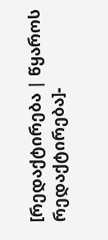[რედაქტირება | წყაროს რედაქტირება]-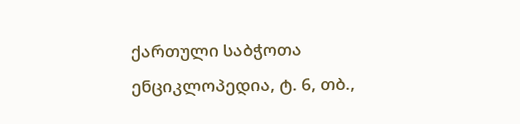ქართული საბჭოთა ენციკლოპედია, ტ. 6, თბ.,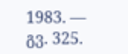1983. — გვ. 325.